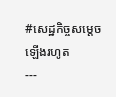#សេដ្ឋកិច្ចសម្តេចឡើងរហូត
---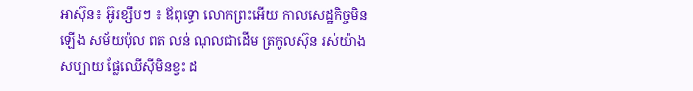អាស៊ុន៖ អ៊ូរខ្សឹបៗ ៖ ឪពុទ្ធោ លោកព្រះអើយ កាលសេដ្ឋកិច្ចមិនឡើង សម័យប៉ុល ពត លន់ ណុលជាដើម ត្រកូលស៊ុន រស់យ៉ាងសប្បាយ ផ្លែឈើស៊ីមិនខ្វះ ដ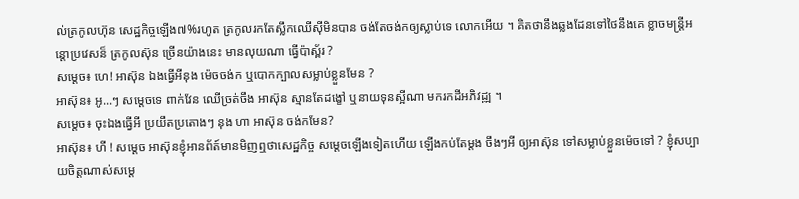ល់ត្រកូលហ៊ុន សេដ្ឋកិច្ចឡើង៧%រហូត ត្រកូលរកតែស្លឹកឈើស៊ីមិនបាន ចង់តែចង់កឲ្យស្លាប់ទេ លោកអើយ ។ គិតថានឹងឆ្លងដែនទៅថៃនឹងគេ ខ្លាចមន្ត្រីអន្តោប្រវេសន៏ ត្រកូលស៊ុន ច្រើនយ៉ាងនេះ មានលុយណា ធ្វើប៉ាស្ព័រ ?
សម្តេច៖ ហេ! អាស៊ុន ឯងធ្វើអីនុង ម៉េចចង់ក ឬបោកក្បាលសម្លាប់ខ្លួនមែន ?
អាស៊ុន៖ អូ...ៗ សម្តេចទេ ពាក់វែន ឈើច្រត់ចឹង អាស៊ុន ស្មានតែដង្ខៅ ឬនាយទុនស្អីណា មករកដីអភិវដ្ឍ ។
សម្តេច៖ ចុះឯងធ្វើអី ប្រយឹតប្រតោងៗ នុង ហា អាស៊ុន ចង់កមែន?
អាស៊ុន៖ ហី ! សម្តេច អាស៊ុនខ្ញុំអានព័ត៍មានមិញឮថាសេដ្ឋកិច្ច សម្តេចឡើងទៀតហើយ ឡើងកប់តែម្តង ចឹងៗអី ឲ្យអាស៊ុន ទៅសម្លាប់ខ្លួនម៉េចទៅ ? ខ្ញុំសប្បាយចិត្តណាស់សម្តេ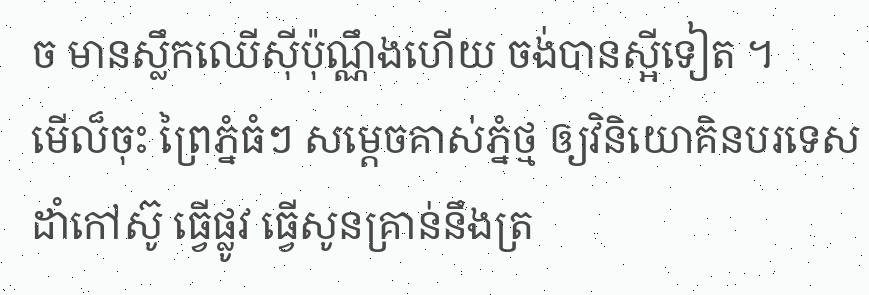ច មានស្លឹកឈើស៊ីប៉ុណ្ណឹងហើយ ចង់បានស្អីទៀត ។
មើល៏ចុះ ព្រៃភ្នំធំៗ សម្តេចគាស់ភ្នំថ្ម ឲ្យវិនិយោគិនបរទេសដាំកៅស៊ូ ធ្វើផ្លូវ ធ្វើសូនគ្រាន់នឹងត្រ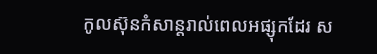កូលស៊ុនកំសាន្តរាល់ពេលអផ្សុកដែរ ស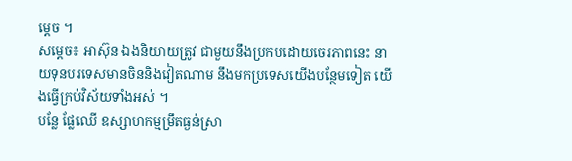ម្តេច ។
សម្តេច៖ អាស៊ុន ឯងនិយាយត្រូវ ជាមួយនឹងប្រកបដោយចេរភាពនេះ នាយទុនបរទេសមានចិននិងវៀតណាម នឹងមកប្រទេសយើងបន្ថែមទៀត យើងធ្វើក្រប់វិស័យទាំងអស់ ។
បន្លែ ផ្លែឈើ ឧស្សាហកម្មម្រឹតធ្ងន់ស្រា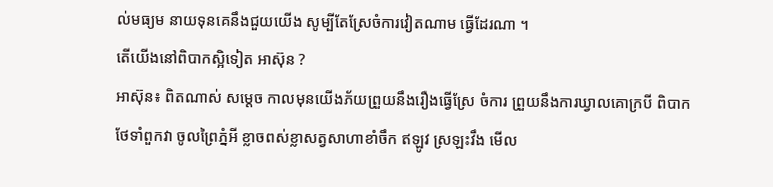ល់មធ្យម នាយទុនគេនឹងជួយយើង សូម្បីតែស្រែចំការវៀតណាម ធ្វើដែរណា ។
តើយើងនៅពិបាកស្អិទៀត អាស៊ុន ?
អាស៊ុន៖ ពិតណាស់ សម្តេច កាលមុនយើងភ័យព្រួយនឹងរឿងធ្វើស្រែ ចំការ ព្រួយនឹងការឃ្វាលគោក្របី ពិបាកថែទាំពួកវា ចូលព្រៃភ្នំអី ខ្លាចពស់ខ្លាសត្វសាហាខាំចឹក ឥឡូវ ស្រឡះវឹង មើល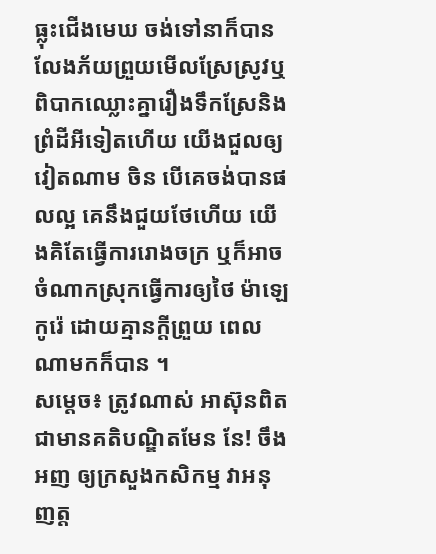ធ្លុះជើងមេឃ ចង់ទៅនាក៏បាន លែងភ័យព្រួយមើលស្រែស្រូវឬពិបាកឈ្លោះគ្នារឿងទឹកស្រែនិងព្រំដីអីទៀតហើយ យើងជួលឲ្យវៀតណាម ចិន បើគេចង់បានផលល្អ គេនឹងជួយថែហើយ យើងគិតែធ្វើការរោងចក្រ ឬក៏អាចចំណាកស្រុកធ្វើការឲ្យថៃ ម៉ាឡេ កូរ៉េ ដោយគ្មានក្តីព្រួយ ពេលណាមកក៏បាន ។
សម្តេច៖ ត្រូវណាស់ អាស៊ុនពិតជាមានគតិបណ្ឌិតមែន នែ! ចឹងអញ ឲ្យក្រសួងកសិកម្ម វាអនុញត្ត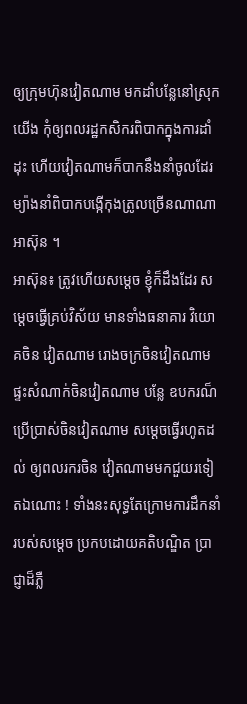ឲ្យក្រុមហ៊ុនវៀតណាម មកដាំបន្លែនៅស្រុកយើង កុំឲ្យពលរដ្ឋកសិករពិបាកក្នុងការដាំដុះ ហើយវៀតណាមក៏បាកនឹងនាំចូលដែរ ម្យ៉ាងនាំពិបាកបង្កើកុងត្រូលច្រើនណាណាអាស៊ុន ។
អាស៊ុន៖ ត្រូវហើយសម្តេច ខ្ញុំក៏ដឹងដែរ សម្តេចធ្វើគ្រប់វិស័យ មានទាំងធនាគារ វិយោគចិន វៀតណាម រោងចក្រចិនវៀតណាម ផ្ទះសំណាក់ចិនវៀតណាម បន្លែ ឧបករណ៏ប្រើប្រាស់ចិនវៀតណាម សម្តេចធ្វើរហូតដល់ ឲ្យពលរករចិន វៀតណាមមកជួយរទៀតឯណោះ ! ទាំងនះសុទ្ធតែក្រោមការដឹកនាំ របស់សម្តេច ប្រកបដោយគតិបណ្ឌិត ប្រាជ្ញាដ៏ភ្លឺ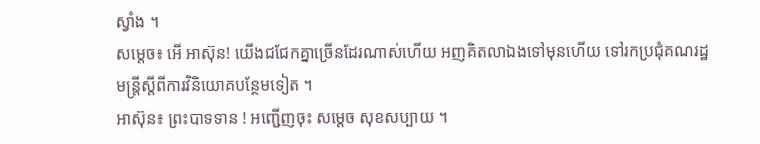ស្វាំង ។
សម្តេច៖ អើ អាស៊ុន! យើងជជែកគ្នាច្រើនដែរណាស់ហើយ អញគិតលាឯងទៅមុនហើយ ទៅរកប្រជុំគណរដ្ឋមន្ត្រីស្តីពីការវិនិយោគបន្ថែមទៀត ។
អាស៊ុន៖ ព្រះបាទទាន ! អញ្ជើញចុះ សម្តេច សុខសប្បាយ ។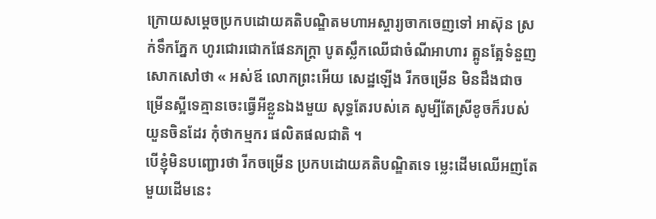ក្រោយសម្តេចប្រកបដោយគតិបណ្ឌិតមហាអស្ចារ្យចាកចេញទៅ អាស៊ុន ស្រក់ទឹកភ្នែក ហូរជោរជោកផែនភក្ត្រា បូតស្លឹកឈើជាចំណីអាហារ ត្អូនត្អែទំនួញសោកសៅថា « អស់ឪ លោកព្រះអើយ សេដ្ឋឡើង រីកចម្រើន មិនដឹងជាចម្រើនស្អីទេគ្មានចេះធ្វើអីខ្លួនឯងមួយ សុទ្ធតែរបស់គេ សូម្បីតែស្រីខូចក៏របស់យួនចិនដែរ កុំថាកម្មករ ផលិតផលជាតិ ។
បើខ្ញុំមិនបញ្ជោរថា រីកចម្រើន ប្រកបដោយគតិបណ្ឌិតទេ ម្លេះដើមឈើអញតែមួយដើមនេះ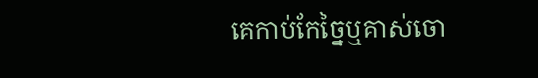គេកាប់កែច្នៃឬគាស់ចោ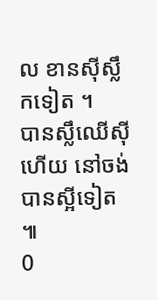ល ខានស៊ីស្លឹកទៀត ។
បានស្លឹឈើស៊ីហើយ នៅចង់បានស្អីទៀត ៕
0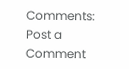Comments:
Post a Comment